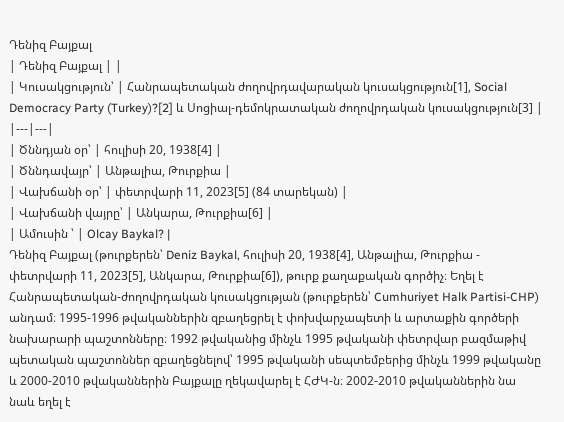Դենիզ Բայքալ
| Դենիզ Բայքալ | |
| Կուսակցություն՝ | Հանրապետական ժողովրդավարական կուսակցություն[1], Social Democracy Party (Turkey)?[2] և Սոցիալ-դեմոկրատական ժողովրդական կուսակցություն[3] |
|---|---|
| Ծննդյան օր՝ | հուլիսի 20, 1938[4] |
| Ծննդավայր՝ | Անթալիա, Թուրքիա |
| Վախճանի օր՝ | փետրվարի 11, 2023[5] (84 տարեկան) |
| Վախճանի վայրը՝ | Անկարա, Թուրքիա[6] |
| Ամուսին ՝ | Olcay Baykal? |
Դենիզ Բայքալ (թուրքերեն՝ Deniz Baykal, հուլիսի 20, 1938[4], Անթալիա, Թուրքիա - փետրվարի 11, 2023[5], Անկարա, Թուրքիա[6]), թուրք քաղաքական գործիչ։ Եղել է Հանրապետական-ժողովրդական կուսակցության (թուրքերեն՝ Cumhuriyet Halk Partisi-CHP) անդամ։ 1995-1996 թվականներին զբաղեցրել է փոխվարչապետի և արտաքին գործերի նախարարի պաշտոնները։ 1992 թվականից մինչև 1995 թվականի փետրվար բազմաթիվ պետական պաշտոններ զբաղեցնելով՝ 1995 թվականի սեպտեմբերից մինչև 1999 թվականը և 2000-2010 թվականներին Բայքալը ղեկավարել է ՀԺԿ-ն։ 2002-2010 թվականներին նա նաև եղել է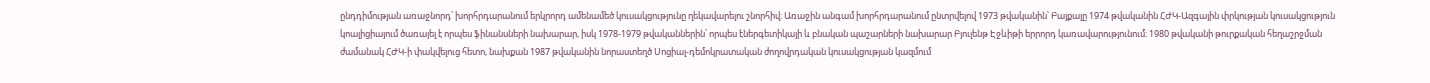ընդդիմության առաջնորդ՝ խորհրդարանում երկրորդ ամենամեծ կուսակցությունը ղեկավարելու շնորհիվ։ Առաջին անգամ խորհրդարանում ընտրվելով 1973 թվականին՝ Բայքալը 1974 թվականին ՀԺԿ-Ազգային փրկության կուսակցություն կոալիցիայում ծառայել է որպես ֆինանսների նախարար, իսկ 1978-1979 թվականներին՝ որպես էներգետիկայի և բնական պաշարների նախարար Բյուլենթ Էջևիթի երրորդ կառավարությունում։ 1980 թվականի թուրքական հեղաշրջման ժամանակ ՀԺԿ-ի փակվելուց հետո, նախքան 1987 թվականին նորաստեղծ Սոցիալ-դեմոկրատական ժողովրդական կուսակցության կազմում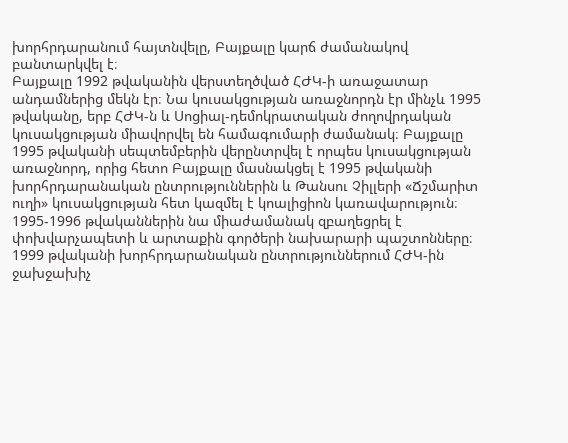խորհրդարանում հայտնվելը, Բայքալը կարճ ժամանակով բանտարկվել է։
Բայքալը 1992 թվականին վերստեղծված ՀԺԿ-ի առաջատար անդամներից մեկն էր։ Նա կուսակցության առաջնորդն էր մինչև 1995 թվականը, երբ ՀԺԿ-ն և Սոցիալ-դեմոկրատական ժողովրդական կուսակցության միավորվել են համագումարի ժամանակ։ Բայքալը 1995 թվականի սեպտեմբերին վերընտրվել է որպես կուսակցության առաջնորդ, որից հետո Բայքալը մասնակցել է 1995 թվականի խորհրդարանական ընտրություններին և Թանսու Չիլլերի «Ճշմարիտ ուղի» կուսակցության հետ կազմել է կոալիցիոն կառավարություն։ 1995-1996 թվականներին նա միաժամանակ զբաղեցրել է փոխվարչապետի և արտաքին գործերի նախարարի պաշտոնները։ 1999 թվականի խորհրդարանական ընտրություններում ՀԺԿ-ին ջախջախիչ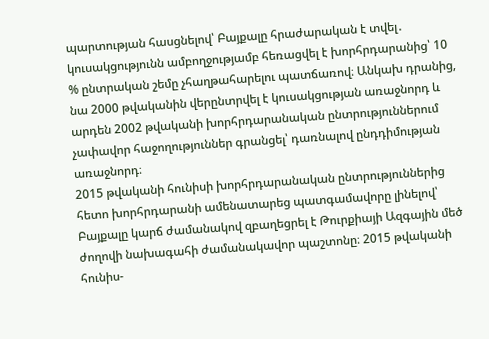պարտության հասցնելով՝ Բայքալը հրաժարական է տվել․ կուսակցությունն ամբողջությամբ հեռացվել է խորհրդարանից՝ 10 % ընտրական շեմը չհաղթահարելու պատճառով։ Անկախ դրանից, նա 2000 թվականին վերընտրվել է կուսակցության առաջնորդ և արդեն 2002 թվականի խորհրդարանական ընտրություններում չափավոր հաջողություններ գրանցել՝ դառնալով ընդդիմության առաջնորդ։
2015 թվականի հունիսի խորհրդարանական ընտրություններից հետո խորհրդարանի ամենատարեց պատգամավորը լինելով՝ Բայքալը կարճ ժամանակով զբաղեցրել է Թուրքիայի Ազգային մեծ ժողովի նախագահի ժամանակավոր պաշտոնը։ 2015 թվականի հունիս-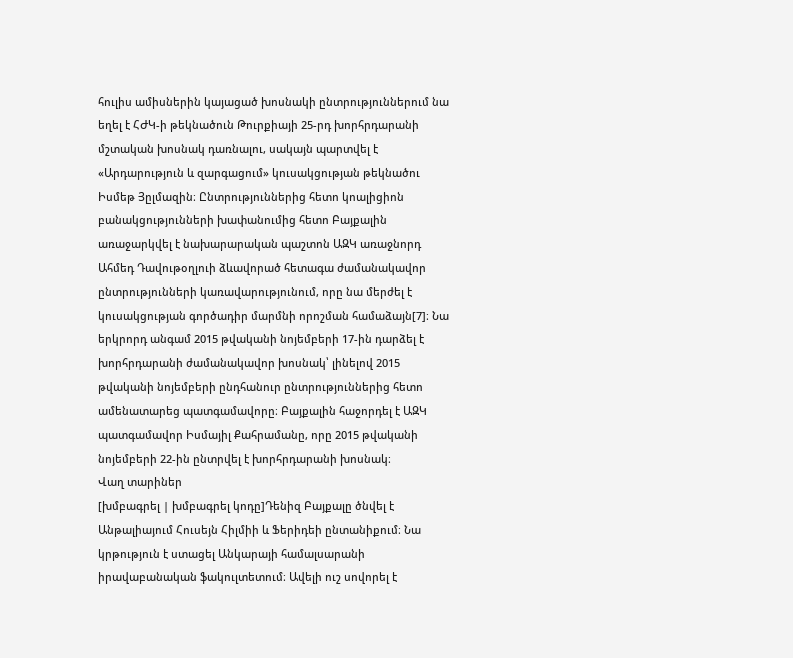հուլիս ամիսներին կայացած խոսնակի ընտրություններում նա եղել է ՀԺԿ-ի թեկնածուն Թուրքիայի 25-րդ խորհրդարանի մշտական խոսնակ դառնալու, սակայն պարտվել է «Արդարություն և զարգացում» կուսակցության թեկնածու Իսմեթ Յըլմազին։ Ընտրություններից հետո կոալիցիոն բանակցությունների խափանումից հետո Բայքալին առաջարկվել է նախարարական պաշտոն ԱԶԿ առաջնորդ Ահմեդ Դավութօղլուի ձևավորած հետագա ժամանակավոր ընտրությունների կառավարությունում, որը նա մերժել է կուսակցության գործադիր մարմնի որոշման համաձայն[7]։ Նա երկրորդ անգամ 2015 թվականի նոյեմբերի 17-ին դարձել է խորհրդարանի ժամանակավոր խոսնակ՝ լինելով 2015 թվականի նոյեմբերի ընդհանուր ընտրություններից հետո ամենատարեց պատգամավորը։ Բայքալին հաջորդել է ԱԶԿ պատգամավոր Իսմայիլ Քահրամանը, որը 2015 թվականի նոյեմբերի 22-ին ընտրվել է խորհրդարանի խոսնակ։
Վաղ տարիներ
[խմբագրել | խմբագրել կոդը]Դենիզ Բայքալը ծնվել է Անթալիայում Հուսեյն Հիլմիի և Ֆերիդեի ընտանիքում։ Նա կրթություն է ստացել Անկարայի համալսարանի իրավաբանական ֆակուլտետում։ Ավելի ուշ սովորել է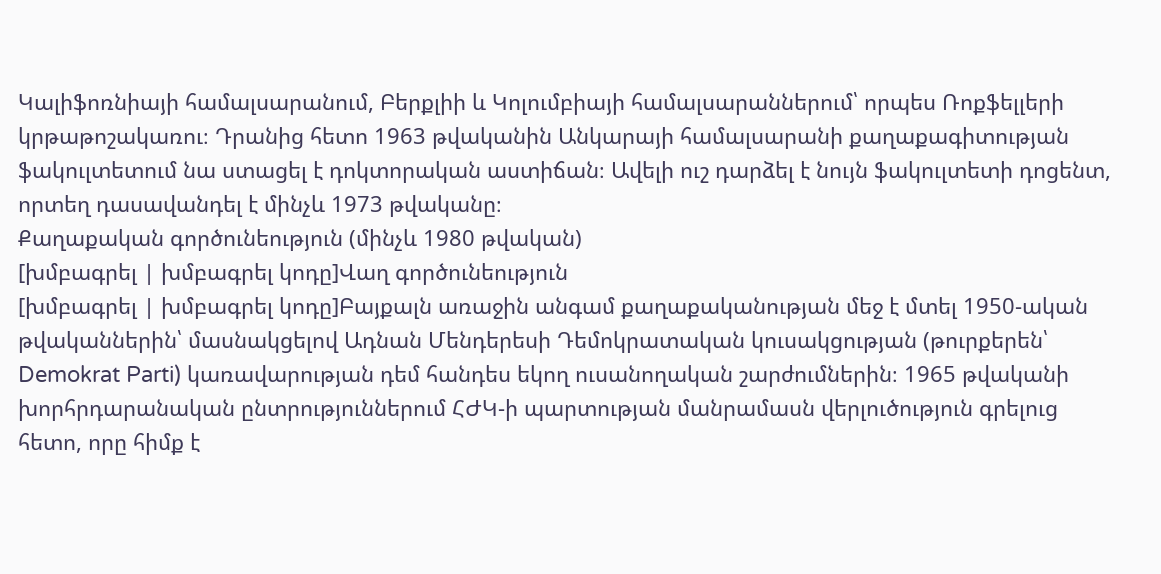Կալիֆոռնիայի համալսարանում, Բերքլիի և Կոլումբիայի համալսարաններում՝ որպես Ռոքֆելլերի կրթաթոշակառու։ Դրանից հետո 1963 թվականին Անկարայի համալսարանի քաղաքագիտության ֆակուլտետում նա ստացել է դոկտորական աստիճան։ Ավելի ուշ դարձել է նույն ֆակուլտետի դոցենտ, որտեղ դասավանդել է մինչև 1973 թվականը։
Քաղաքական գործունեություն (մինչև 1980 թվական)
[խմբագրել | խմբագրել կոդը]Վաղ գործունեություն
[խմբագրել | խմբագրել կոդը]Բայքալն առաջին անգամ քաղաքականության մեջ է մտել 1950-ական թվականներին՝ մասնակցելով Ադնան Մենդերեսի Դեմոկրատական կուսակցության (թուրքերեն՝ Demokrat Parti) կառավարության դեմ հանդես եկող ուսանողական շարժումներին։ 1965 թվականի խորհրդարանական ընտրություններում ՀԺԿ-ի պարտության մանրամասն վերլուծություն գրելուց հետո, որը հիմք է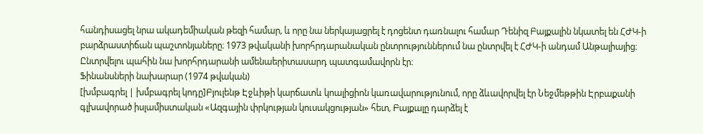հանդիսացել նրա ակադեմիական թեզի համար, և որը նա ներկայացրել է դոցենտ դառնալու համար Դենիզ Բայքալին նկատել են ՀԺԿ-ի բարձրաստիճան պաշտոնյաները։ 1973 թվականի խորհրդարանական ընտրություններում նա ընտրվել է ՀԺԿ-ի անդամ Անթալիայից։ Ընտրվելու պահին նա խորհրդարանի ամենաերիտասարդ պատգամավորն էր։
Ֆինանսների նախարար (1974 թվական)
[խմբագրել | խմբագրել կոդը]Բյուլենթ Էջևիթի կարճատև կոալիցիոն կառավարությունում, որը ձևավորվել էր Նեջմեթթին Էրբաքանի գլխավորած իսլամիստական «Ազգային փրկության կուսակցության» հետ, Բայքալը դարձել է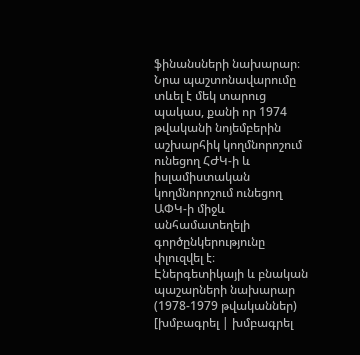ֆինանսների նախարար։ Նրա պաշտոնավարումը տևել է մեկ տարուց պակաս, քանի որ 1974 թվականի նոյեմբերին աշխարհիկ կողմնորոշում ունեցող ՀԺԿ-ի և իսլամիստական կողմնորոշում ունեցող ԱՓԿ-ի միջև անհամատեղելի գործընկերությունը փլուզվել է։
Էներգետիկայի և բնական պաշարների նախարար (1978-1979 թվականներ)
[խմբագրել | խմբագրել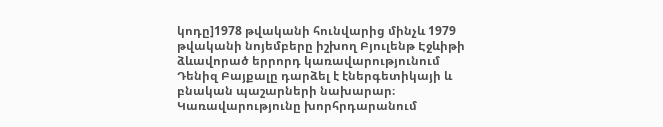կոդը]1978 թվականի հունվարից մինչև 1979 թվականի նոյեմբերը իշխող Բյուլենթ Էջևիթի ձևավորած երրորդ կառավարությունում Դենիզ Բայքալը դարձել է էներգետիկայի և բնական պաշարների նախարար։ Կառավարությունը խորհրդարանում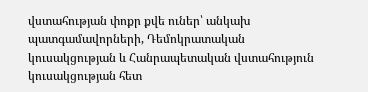վստահության փոքր քվե ուներ՝ անկախ պատգամավորների, Դեմոկրատական կուսակցության և Հանրապետական վստահություն կուսակցության հետ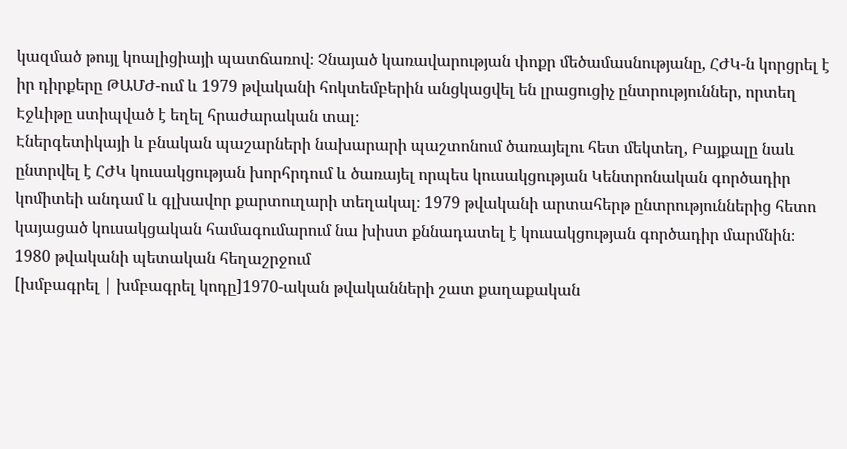կազմած թույլ կոալիցիայի պատճառով։ Չնայած կառավարության փոքր մեծամասնությանը, ՀԺԿ-ն կորցրել է իր դիրքերը ԹԱՄԺ-ում և 1979 թվականի հոկտեմբերին անցկացվել են լրացուցիչ ընտրություններ, որտեղ Էջևիթը ստիպված է եղել հրաժարական տալ։
Էներգետիկայի և բնական պաշարների նախարարի պաշտոնում ծառայելու հետ մեկտեղ, Բայքալը նաև ընտրվել է ՀԺԿ կուսակցության խորհրդում և ծառայել որպես կուսակցության Կենտրոնական գործադիր կոմիտեի անդամ և գլխավոր քարտուղարի տեղակալ։ 1979 թվականի արտահերթ ընտրություններից հետո կայացած կուսակցական համագումարում նա խիստ քննադատել է կուսակցության գործադիր մարմնին։
1980 թվականի պետական հեղաշրջում
[խմբագրել | խմբագրել կոդը]1970-ական թվականների շատ քաղաքական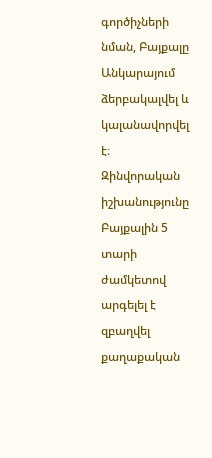գործիչների նման, Բայքալը Անկարայում ձերբակալվել և կալանավորվել է։ Զինվորական իշխանությունը Բայքալին 5 տարի ժամկետով արգելել է զբաղվել քաղաքական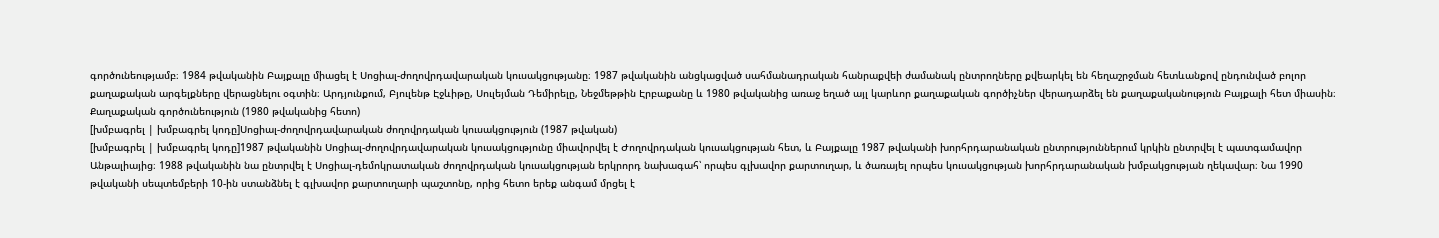գործունեությամբ։ 1984 թվականին Բայքալը միացել է Սոցիալ-ժողովրդավարական կուսակցությանը։ 1987 թվականին անցկացված սահմանադրական հանրաքվեի ժամանակ ընտրողները քվեարկել են հեղաշրջման հետևանքով ընդունված բոլոր քաղաքական արգելքները վերացնելու օգտին։ Արդյունքում, Բյուլենթ Էջևիթը, Սուլեյման Դեմիրելը, Նեջմեթթին Էրբաքանը և 1980 թվականից առաջ եղած այլ կարևոր քաղաքական գործիչներ վերադարձել են քաղաքականություն Բայքալի հետ միասին։
Քաղաքական գործունեություն (1980 թվականից հետո)
[խմբագրել | խմբագրել կոդը]Սոցիալ-ժողովրդավարական ժողովրդական կուսակցություն (1987 թվական)
[խմբագրել | խմբագրել կոդը]1987 թվականին Սոցիալ-ժողովրդավարական կուսակցությունը միավորվել է Ժողովրդական կուսակցության հետ, և Բայքալը 1987 թվականի խորհրդարանական ընտրություններում կրկին ընտրվել է պատգամավոր Անթալիայից։ 1988 թվականին նա ընտրվել է Սոցիալ-դեմոկրատական ժողովրդական կուսակցության երկրորդ նախագահ՝ որպես գլխավոր քարտուղար, և ծառայել որպես կուսակցության խորհրդարանական խմբակցության ղեկավար։ Նա 1990 թվականի սեպտեմբերի 10-ին ստանձնել է գլխավոր քարտուղարի պաշտոնը, որից հետո երեք անգամ մրցել է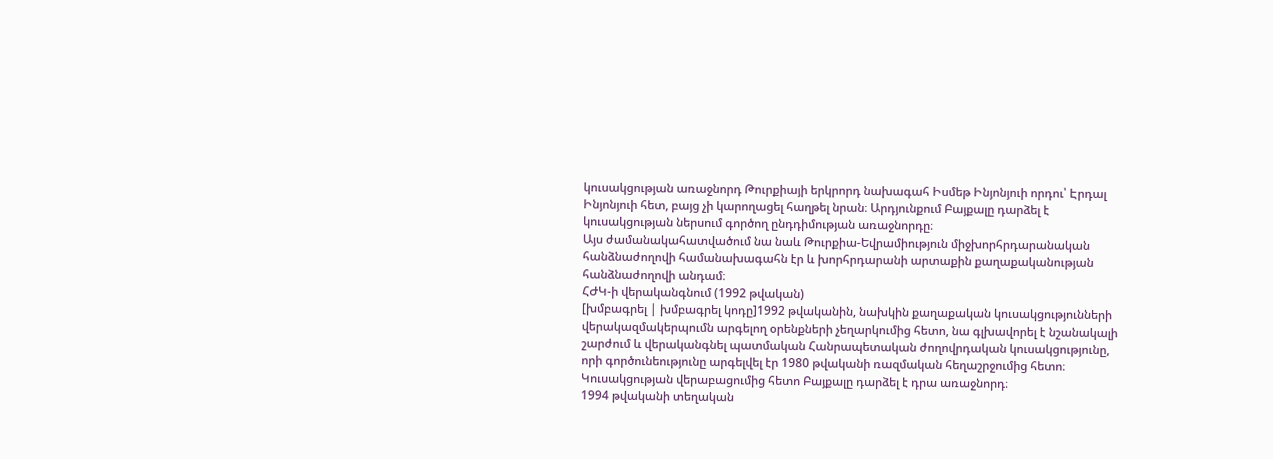կուսակցության առաջնորդ Թուրքիայի երկրորդ նախագահ Իսմեթ Ինյոնյուի որդու՝ Էրդալ Ինյոնյուի հետ, բայց չի կարողացել հաղթել նրան։ Արդյունքում Բայքալը դարձել է կուսակցության ներսում գործող ընդդիմության առաջնորդը։
Այս ժամանակահատվածում նա նաև Թուրքիա-Եվրամիություն միջխորհրդարանական հանձնաժողովի համանախագահն էր և խորհրդարանի արտաքին քաղաքականության հանձնաժողովի անդամ։
ՀԺԿ-ի վերականգնում (1992 թվական)
[խմբագրել | խմբագրել կոդը]1992 թվականին, նախկին քաղաքական կուսակցությունների վերակազմակերպումն արգելող օրենքների չեղարկումից հետո, նա գլխավորել է նշանակալի շարժում և վերականգնել պատմական Հանրապետական ժողովրդական կուսակցությունը, որի գործունեությունը արգելվել էր 1980 թվականի ռազմական հեղաշրջումից հետո։ Կուսակցության վերաբացումից հետո Բայքալը դարձել է դրա առաջնորդ։
1994 թվականի տեղական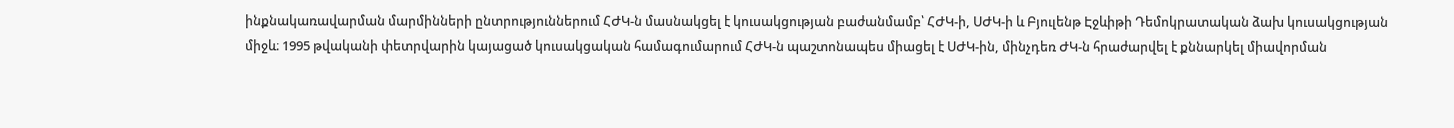ինքնակառավարման մարմինների ընտրություններում ՀԺԿ-ն մասնակցել է կուսակցության բաժանմամբ՝ ՀԺԿ-ի, ՍԺԿ-ի և Բյուլենթ Էջևիթի Դեմոկրատական ձախ կուսակցության միջև։ 1995 թվականի փետրվարին կայացած կուսակցական համագումարում ՀԺԿ-ն պաշտոնապես միացել է ՍԺԿ-ին, մինչդեռ ԺԿ-ն հրաժարվել է քննարկել միավորման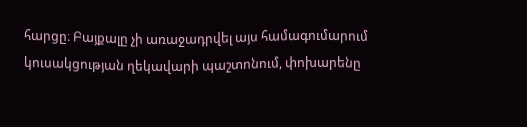հարցը։ Բայքալը չի առաջադրվել այս համագումարում կուսակցության ղեկավարի պաշտոնում, փոխարենը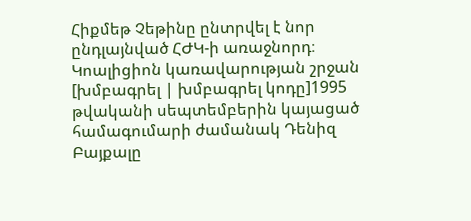Հիքմեթ Չեթինը ընտրվել է նոր ընդլայնված ՀԺԿ-ի առաջնորդ։
Կոալիցիոն կառավարության շրջան
[խմբագրել | խմբագրել կոդը]1995 թվականի սեպտեմբերին կայացած համագումարի ժամանակ Դենիզ Բայքալը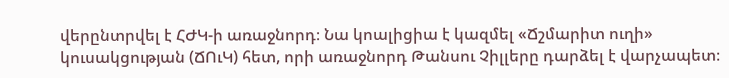վերընտրվել է ՀԺԿ-ի առաջնորդ։ Նա կոալիցիա է կազմել «Ճշմարիտ ուղի» կուսակցության (ՃՈւԿ) հետ, որի առաջնորդ Թանսու Չիլլերը դարձել է վարչապետ։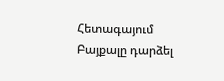Հետագայում Բայքալը դարձել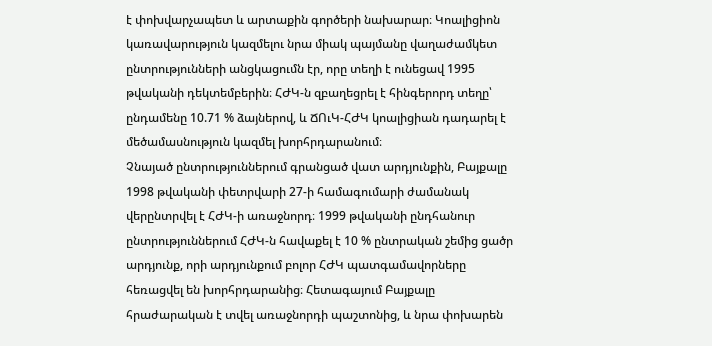է փոխվարչապետ և արտաքին գործերի նախարար։ Կոալիցիոն կառավարություն կազմելու նրա միակ պայմանը վաղաժամկետ ընտրությունների անցկացումն էր, որը տեղի է ունեցավ 1995 թվականի դեկտեմբերին։ ՀԺԿ-ն զբաղեցրել է հինգերորդ տեղը՝ ընդամենը 10.71 % ձայներով, և ՃՈւԿ-ՀԺԿ կոալիցիան դադարել է մեծամասնություն կազմել խորհրդարանում։
Չնայած ընտրություններում գրանցած վատ արդյունքին, Բայքալը 1998 թվականի փետրվարի 27-ի համագումարի ժամանակ վերընտրվել է ՀԺԿ-ի առաջնորդ։ 1999 թվականի ընդհանուր ընտրություններում ՀԺԿ-ն հավաքել է 10 % ընտրական շեմից ցածր արդյունք, որի արդյունքում բոլոր ՀԺԿ պատգամավորները հեռացվել են խորհրդարանից։ Հետագայում Բայքալը հրաժարական է տվել առաջնորդի պաշտոնից, և նրա փոխարեն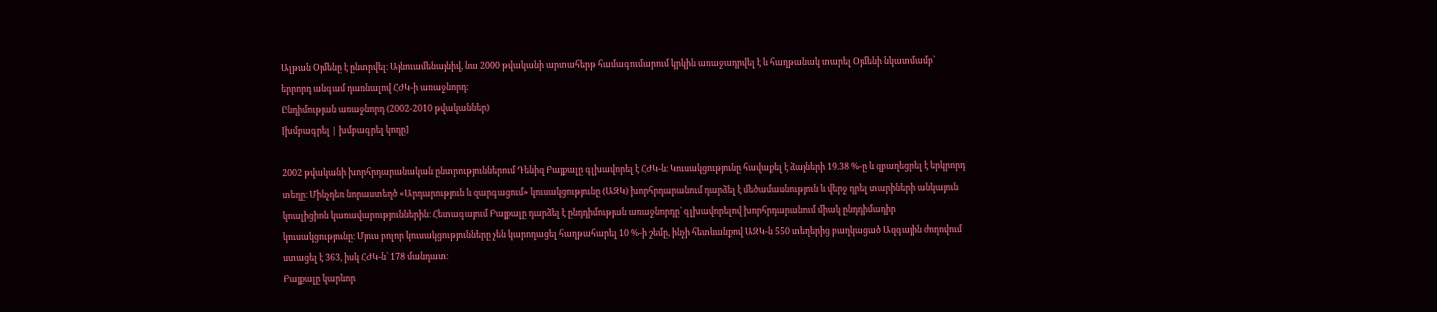Ալթան Օյմենը է ընտրվել։ Այնուամենայնիվ, նա 2000 թվականի արտահերթ համագումարում կրկին առաջադրվել է և հաղթանակ տարել Օյմենի նկատմամբ՝ երրորդ անգամ դառնալով ՀԺԿ-ի առաջնորդ։
Ընդիմության առաջնորդ (2002-2010 թվականներ)
[խմբագրել | խմբագրել կոդը]

2002 թվականի խորհրդարանական ընտրություններում Դենիզ Բայքալը գլխավորել է ՀԺԿ-ն։ Կուսակցությունը հավաքել է ձայների 19.38 %-ը և զբաղեցրել է երկրորդ տեղը։ Մինչդեռ նորաստեղծ «Արդարություն և զարգացում» կուսակցությունը (ԱԶԿ) խորհրդարանում դարձել է մեծամասնություն և վերջ դրել տարիների անկայուն կոալիցիոն կառավարություններին։ Հետագայում Բայքալը դարձել է ընդդիմության առաջնորդը՝ գլխավորելով խորհրդարանում միակ ընդդիմադիր կուսակցությունը։ Մյուս բոլոր կուսակցությունները չեն կարողացել հաղթահարել 10 %-ի շեմը, ինչի հետևանքով ԱԶԿ-ն 550 տեղերից բաղկացած Ազգային ժողովում ստացել է 363, իսկ ՀԺԿ-ն՝ 178 մանդատ։
Բայքալը կարևոր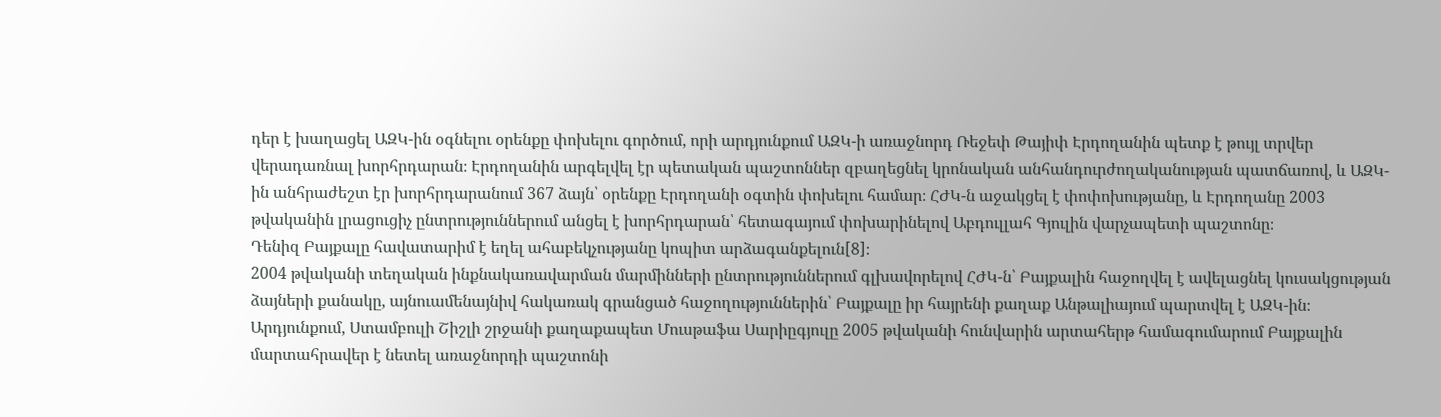դեր է խաղացել ԱԶԿ-ին օգնելու օրենքը փոխելու գործում, որի արդյունքում ԱԶԿ-ի առաջնորդ Ռեջեփ Թայիփ Էրդողանին պետք է թույլ տրվեր վերադառնալ խորհրդարան։ Էրդողանին արգելվել էր պետական պաշտոններ զբաղեցնել կրոնական անհանդուրժողականության պատճառով, և ԱԶԿ-ին անհրաժեշտ էր խորհրդարանում 367 ձայն՝ օրենքը Էրդողանի օգտին փոխելու համար։ ՀԺԿ-ն աջակցել է փոփոխությանը, և Էրդողանը 2003 թվականին լրացուցիչ ընտրություններում անցել է խորհրդարան՝ հետագայում փոխարինելով Աբդուլլահ Գյուլին վարչապետի պաշտոնը։
Դենիզ Բայքալը հավատարիմ է եղել ահաբեկչությանը կոպիտ արձագանքելուն[8]։
2004 թվականի տեղական ինքնակառավարման մարմինների ընտրություններում գլխավորելով ՀԺԿ-ն՝ Բայքալին հաջողվել է ավելացնել կուսակցության ձայների քանակը, այնուամենայնիվ հակառակ գրանցած հաջողություններին՝ Բայքալը իր հայրենի քաղաք Անթալիայում պարտվել է ԱԶԿ-ին։ Արդյունքում, Ստամբուլի Շիշլի շրջանի քաղաքապետ Մուսթաֆա Սարիըգյուլը 2005 թվականի հունվարին արտահերթ համագումարում Բայքալին մարտահրավեր է նետել առաջնորդի պաշտոնի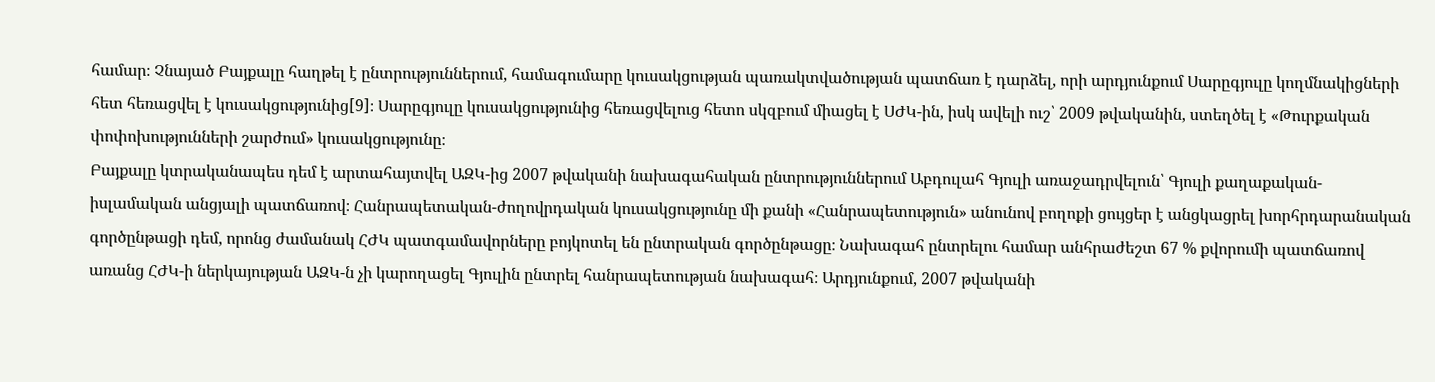համար։ Չնայած Բայքալը հաղթել է ընտրություններում, համագումարը կուսակցության պառակտվածության պատճառ է դարձել, որի արդյունքում Սարըգյուլը կողմնակիցների հետ հեռացվել է կուսակցությունից[9]։ Սարըգյուլը կուսակցությունից հեռացվելուց հետո սկզբում միացել է ՍԺԿ-ին, իսկ ավելի ուշ՝ 2009 թվականին, ստեղծել է «Թուրքական փոփոխությունների շարժում» կուսակցությունը։
Բայքալը կտրականապես դեմ է արտահայտվել ԱԶԿ-ից 2007 թվականի նախագահական ընտրություններում Աբդուլահ Գյուլի առաջադրվելուն՝ Գյուլի քաղաքական-իսլամական անցյալի պատճառով։ Հանրապետական-ժողովրդական կուսակցությունը մի քանի «Հանրապետություն» անունով բողոքի ցույցեր է անցկացրել խորհրդարանական գործընթացի դեմ, որոնց ժամանակ ՀԺԿ պատգամավորները բոյկոտել են ընտրական գործընթացը։ Նախագահ ընտրելու համար անհրաժեշտ 67 % քվորումի պատճառով առանց ՀԺԿ-ի ներկայության ԱԶԿ-ն չի կարողացել Գյուլին ընտրել հանրապետության նախագահ։ Արդյունքում, 2007 թվականի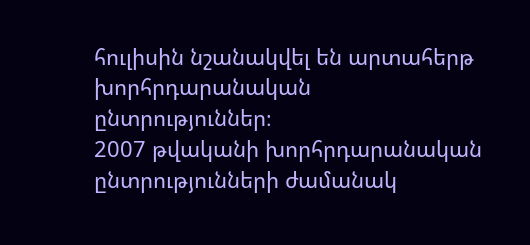հուլիսին նշանակվել են արտահերթ խորհրդարանական ընտրություններ։
2007 թվականի խորհրդարանական ընտրությունների ժամանակ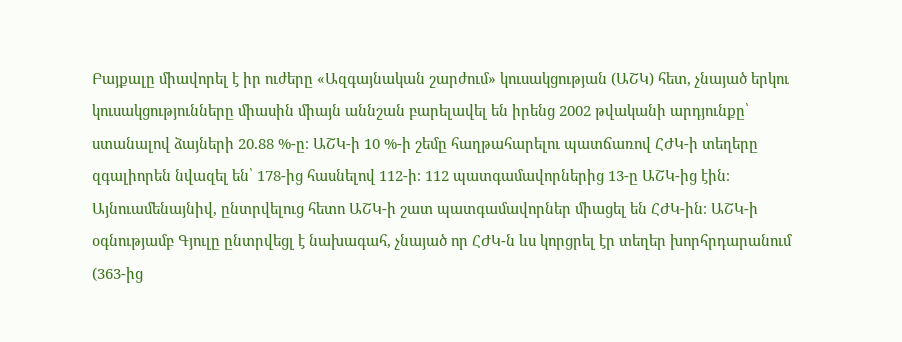Բայքալը միավորել է իր ուժերը «Ազգայնական շարժում» կուսակցության (ԱՇԿ) հետ, չնայած երկու կուսակցությունները միասին միայն աննշան բարելավել են իրենց 2002 թվականի արդյունքը՝ ստանալով ձայների 20.88 %-ը։ ԱՇԿ-ի 10 %-ի շեմը հաղթահարելու պատճառով ՀԺԿ-ի տեղերը զգալիորեն նվազել են՝ 178-ից հասնելով 112-ի։ 112 պատգամավորներից 13-ը ԱՇԿ-ից էին։ Այնուամենայնիվ, ընտրվելուց հետո ԱՇԿ-ի շատ պատգամավորներ միացել են ՀԺԿ-ին։ ԱՇԿ-ի օգնությամբ Գյուլը ընտրվեցլ է նախագահ, չնայած որ ՀԺԿ-ն ևս կորցրել էր տեղեր խորհրդարանում (363-ից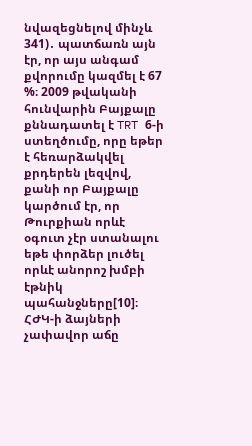նվազեցնելով մինչև 341)․ պատճառն այն էր, որ այս անգամ քվորումը կազմել է 67 %։ 2009 թվականի հունվարին Բայքալը քննադատել է TRT 6-ի ստեղծումը, որը եթեր է հեռարձակվել քրդերեն լեզվով, քանի որ Բայքալը կարծում էր, որ Թուրքիան որևէ օգուտ չէր ստանալու եթե փորձեր լուծել որևէ անորոշ խմբի էթնիկ պահանջները[10]։
ՀԺԿ-ի ձայների չափավոր աճը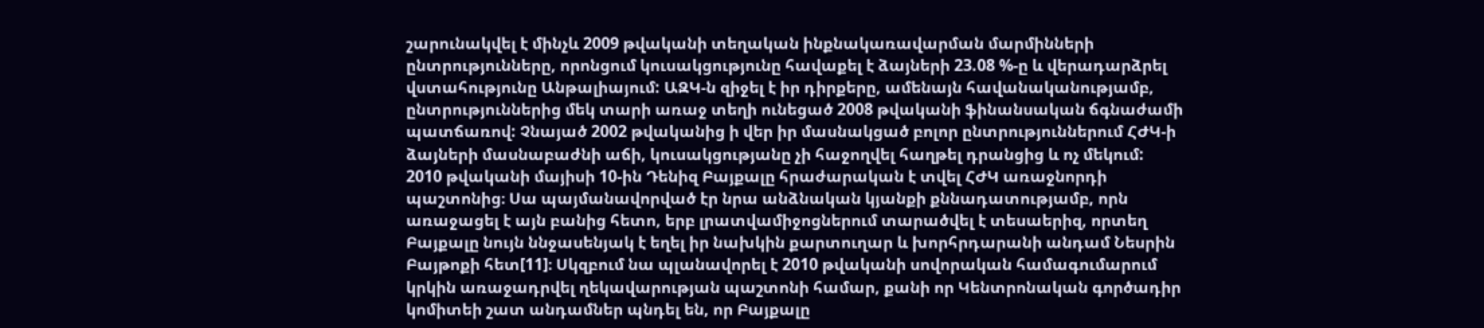շարունակվել է մինչև 2009 թվականի տեղական ինքնակառավարման մարմինների ընտրությունները, որոնցում կուսակցությունը հավաքել է ձայների 23.08 %-ը և վերադարձրել վստահությունը Անթալիայում: ԱԶԿ-ն զիջել է իր դիրքերը, ամենայն հավանականությամբ, ընտրություններից մեկ տարի առաջ տեղի ունեցած 2008 թվականի ֆինանսական ճգնաժամի պատճառով: Չնայած 2002 թվականից ի վեր իր մասնակցած բոլոր ընտրություններում ՀԺԿ-ի ձայների մասնաբաժնի աճի, կուսակցությանը չի հաջողվել հաղթել դրանցից և ոչ մեկում:
2010 թվականի մայիսի 10-ին Դենիզ Բայքալը հրաժարական է տվել ՀԺԿ առաջնորդի պաշտոնից։ Սա պայմանավորված էր նրա անձնական կյանքի քննադատությամբ, որն առաջացել է այն բանից հետո, երբ լրատվամիջոցներում տարածվել է տեսաերիզ, որտեղ Բայքալը նույն ննջասենյակ է եղել իր նախկին քարտուղար և խորհրդարանի անդամ Նեսրին Բայթոքի հետ[11]։ Սկզբում նա պլանավորել է 2010 թվականի սովորական համագումարում կրկին առաջադրվել ղեկավարության պաշտոնի համար, քանի որ Կենտրոնական գործադիր կոմիտեի շատ անդամներ պնդել են, որ Բայքալը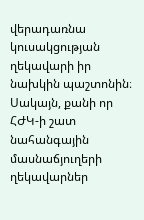վերադառնա կուսակցության ղեկավարի իր նախկին պաշտոնին։ Սակայն, քանի որ ՀԺԿ-ի շատ նահանգային մասնաճյուղերի ղեկավարներ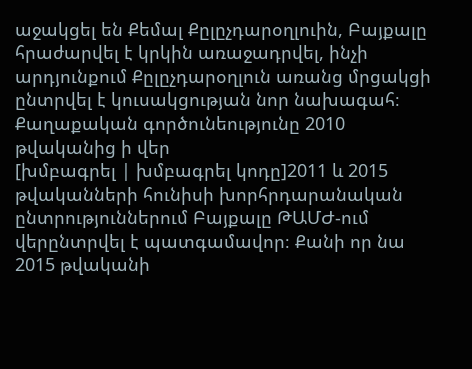աջակցել են Քեմալ Քըլըչդարօղլուին, Բայքալը հրաժարվել է կրկին առաջադրվել, ինչի արդյունքում Քըլըչդարօղլուն առանց մրցակցի ընտրվել է կուսակցության նոր նախագահ։
Քաղաքական գործունեությունը 2010 թվականից ի վեր
[խմբագրել | խմբագրել կոդը]2011 և 2015 թվականների հունիսի խորհրդարանական ընտրություններում Բայքալը ԹԱՄԺ-ում վերընտրվել է պատգամավոր։ Քանի որ նա 2015 թվականի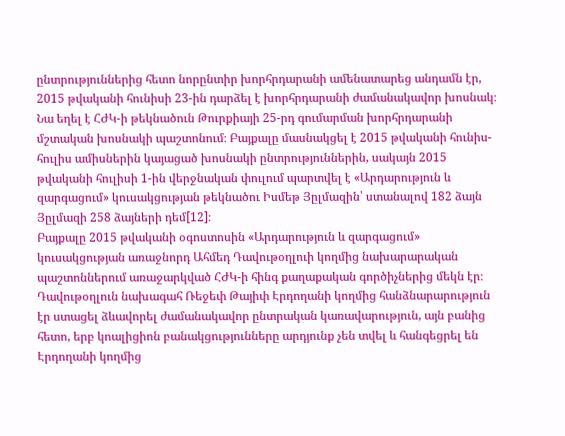ընտրություններից հետո նորընտիր խորհրդարանի ամենատարեց անդամն էր, 2015 թվականի հունիսի 23-ին դարձել է խորհրդարանի ժամանակավոր խոսնակ։ Նա եղել է ՀԺԿ-ի թեկնածուն Թուրքիայի 25-րդ գումարման խորհրդարանի մշտական խոսնակի պաշտոնում։ Բայքալը մասնակցել է 2015 թվականի հունիս-հուլիս ամիսներին կայացած խոսնակի ընտրություններին, սակայն 2015 թվականի հուլիսի 1-ին վերջնական փուլում պարտվել է «Արդարություն և զարգացում» կուսակցության թեկնածու Իսմեթ Յըլմազին՝ ստանալով 182 ձայն Յըլմազի 258 ձայների դեմ[12]։
Բայքալը 2015 թվականի օգոստոսին «Արդարություն և զարգացում» կուսակցության առաջնորդ Ահմեդ Դավութօղլուի կողմից նախարարական պաշտոններում առաջարկված ՀԺԿ-ի հինգ քաղաքական գործիչներից մեկն էր։ Դավութօղլուն նախագահ Ռեջեփ Թայիփ Էրդողանի կողմից հանձնարարություն էր ստացել ձևավորել ժամանակավոր ընտրական կառավարություն, այն բանից հետո, երբ կոալիցիոն բանակցությունները արդյունք չեն տվել և հանգեցրել են Էրդողանի կողմից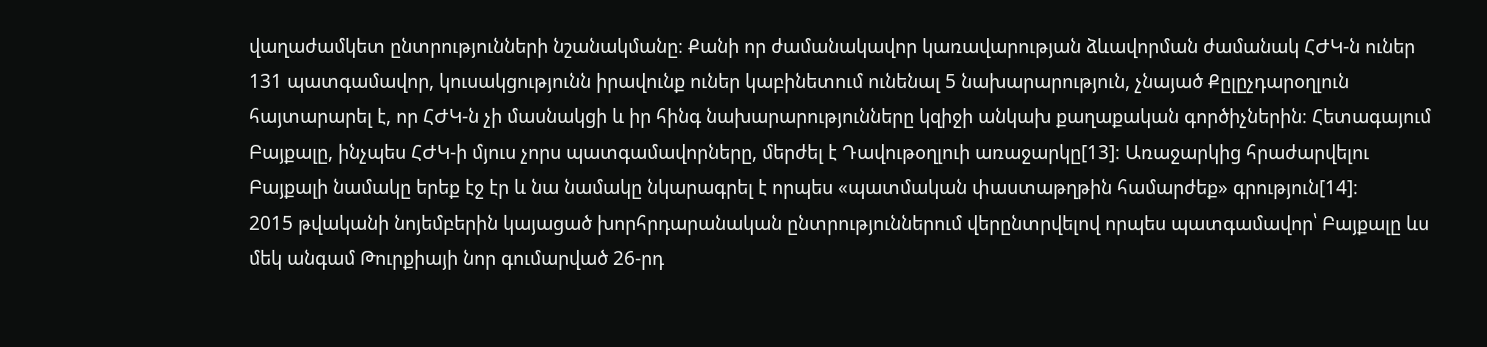վաղաժամկետ ընտրությունների նշանակմանը։ Քանի որ ժամանակավոր կառավարության ձևավորման ժամանակ ՀԺԿ-ն ուներ 131 պատգամավոր, կուսակցությունն իրավունք ուներ կաբինետում ունենալ 5 նախարարություն, չնայած Քըլըչդարօղլուն հայտարարել է, որ ՀԺԿ-ն չի մասնակցի և իր հինգ նախարարությունները կզիջի անկախ քաղաքական գործիչներին։ Հետագայում Բայքալը, ինչպես ՀԺԿ-ի մյուս չորս պատգամավորները, մերժել է Դավութօղլուի առաջարկը[13]։ Առաջարկից հրաժարվելու Բայքալի նամակը երեք էջ էր և նա նամակը նկարագրել է որպես «պատմական փաստաթղթին համարժեք» գրություն[14]։
2015 թվականի նոյեմբերին կայացած խորհրդարանական ընտրություններում վերընտրվելով որպես պատգամավոր՝ Բայքալը ևս մեկ անգամ Թուրքիայի նոր գումարված 26-րդ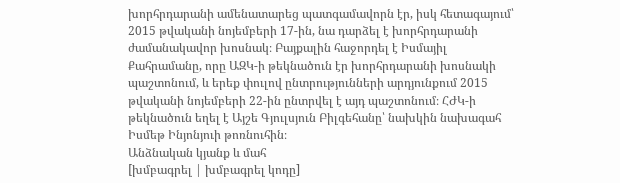խորհրդարանի ամենատարեց պատգամավորն էր, իսկ հետագայում՝ 2015 թվականի նոյեմբերի 17-ին, նա դարձել է խորհրդարանի ժամանակավոր խոսնակ։ Բայքալին հաջորդել է Իսմայիլ Քահրամանը, որը ԱԶԿ-ի թեկնածուն էր խորհրդարանի խոսնակի պաշտոնում, և երեք փուլով ընտրությունների արդյունքում 2015 թվականի նոյեմբերի 22-ին ընտրվել է այդ պաշտոնում։ ՀԺԿ-ի թեկնածուն եղել է Այշե Գյուլսյուն Բիլգեհանը՝ նախկին նախագահ Իսմեթ Ինյոնյուի թոռնուհին։
Անձնական կյանք և մահ
[խմբագրել | խմբագրել կոդը]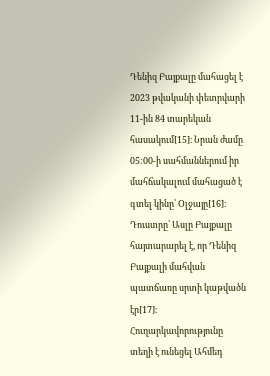Դենիզ Բայքալը մահացել է 2023 թվականի փետրվարի 11-ին 84 տարեկան հասակում[15]։ Նրան ժամը 05:00-ի սահմաններում իր մահճակալում մահացած է գտել կինը՝ Օլջայը[16]։ Դուստրը՝ Ասլը Բայքալը հայտարարել է, որ Դենիզ Բայքալի մահվան պատճառը սրտի կաթվածն էր[17]։ Հուղարկավորությունը տեղի է ունեցել Ահմեդ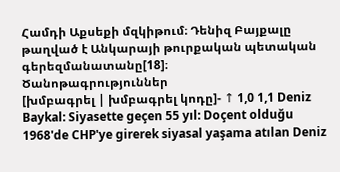Համդի Աքսեքի մզկիթում։ Դենիզ Բայքալը թաղված է Անկարայի թուրքական պետական գերեզմանատանը[18]։
Ծանոթագրություններ
[խմբագրել | խմբագրել կոդը]- ↑ 1,0 1,1 Deniz Baykal: Siyasette geçen 55 yıl: Doçent olduğu 1968'de CHP'ye girerek siyasal yaşama atılan Deniz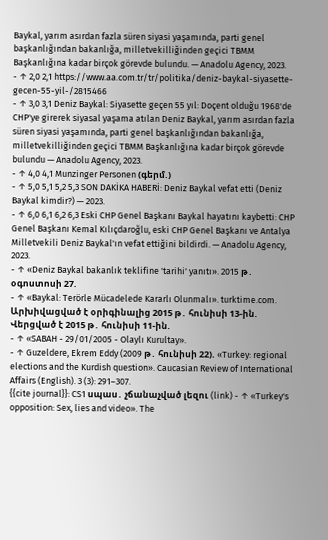Baykal, yarım asırdan fazla süren siyasi yaşamında, parti genel başkanlığından bakanlığa, milletvekilliğinden geçici TBMM Başkanlığına kadar birçok görevde bulundu. — Anadolu Agency, 2023.
- ↑ 2,0 2,1 https://www.aa.com.tr/tr/politika/deniz-baykal-siyasette-gecen-55-yil-/2815466
- ↑ 3,0 3,1 Deniz Baykal: Siyasette geçen 55 yıl: Doçent olduğu 1968'de CHP'ye girerek siyasal yaşama atılan Deniz Baykal, yarım asırdan fazla süren siyasi yaşamında, parti genel başkanlığından bakanlığa, milletvekilliğinden geçici TBMM Başkanlığına kadar birçok görevde bulundu — Anadolu Agency, 2023.
- ↑ 4,0 4,1 Munzinger Personen (գերմ.)
- ↑ 5,0 5,1 5,2 5,3 SON DAKİKA HABERİ: Deniz Baykal vefat etti (Deniz Baykal kimdir?) — 2023.
- ↑ 6,0 6,1 6,2 6,3 Eski CHP Genel Başkanı Baykal hayatını kaybetti: CHP Genel Başkanı Kemal Kılıçdaroğlu, eski CHP Genel Başkanı ve Antalya Milletvekili Deniz Baykal'ın vefat ettiğini bildirdi. — Anadolu Agency, 2023.
- ↑ «Deniz Baykal bakanlık teklifine 'tarihi' yanıtı». 2015 թ․ օգոստոսի 27.
- ↑ «Baykal: Terörle Mücadelede Kararlı Olunmalı». turktime.com. Արխիվացված է օրիգինալից 2015 թ․ հունիսի 13-ին. Վերցված է 2015 թ․ հունիսի 11-ին.
- ↑ «SABAH - 29/01/2005 - Olaylı Kurultay».
- ↑ Guzeldere, Ekrem Eddy (2009 թ․ հունիսի 22). «Turkey: regional elections and the Kurdish question». Caucasian Review of International Affairs (English). 3 (3): 291–307.
{{cite journal}}: CS1 սպաս․ չճանաչված լեզու (link) - ↑ «Turkey's opposition: Sex, lies and video». The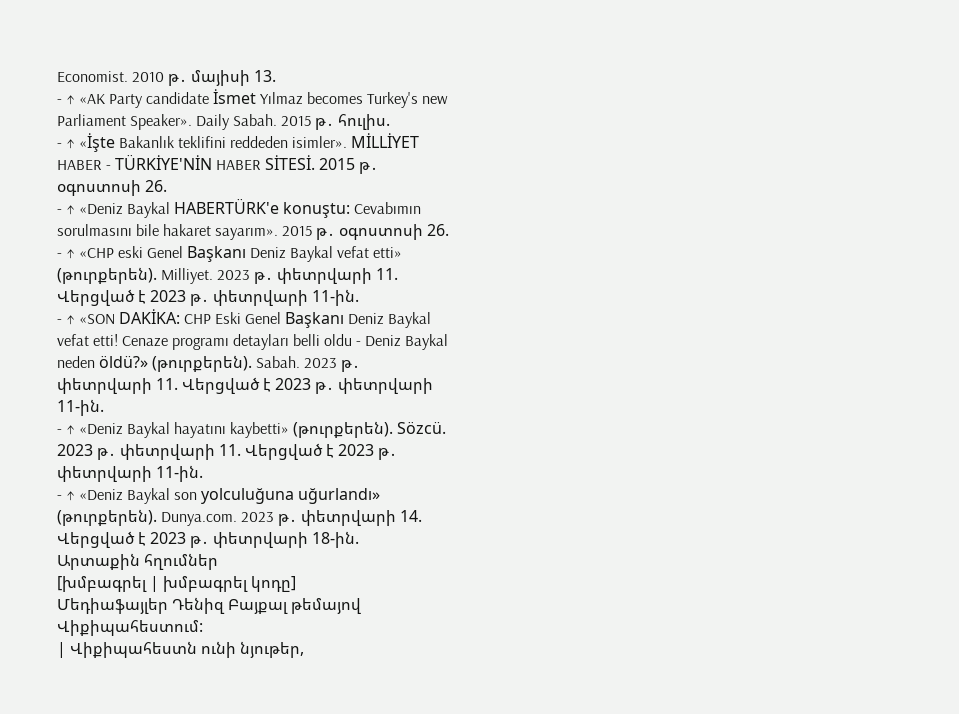Economist. 2010 թ․ մայիսի 13.
- ↑ «AK Party candidate İsmet Yılmaz becomes Turkey's new Parliament Speaker». Daily Sabah. 2015 թ․ հուլիս.
- ↑ «İşte Bakanlık teklifini reddeden isimler». MİLLİYET HABER - TÜRKİYE'NİN HABER SİTESİ. 2015 թ․ օգոստոսի 26.
- ↑ «Deniz Baykal HABERTÜRK'e konuştu: Cevabımın sorulmasını bile hakaret sayarım». 2015 թ․ օգոստոսի 26.
- ↑ «CHP eski Genel Başkanı Deniz Baykal vefat etti» (թուրքերեն). Milliyet. 2023 թ․ փետրվարի 11. Վերցված է 2023 թ․ փետրվարի 11-ին.
- ↑ «SON DAKİKA: CHP Eski Genel Başkanı Deniz Baykal vefat etti! Cenaze programı detayları belli oldu - Deniz Baykal neden öldü?» (թուրքերեն). Sabah. 2023 թ․ փետրվարի 11. Վերցված է 2023 թ․ փետրվարի 11-ին.
- ↑ «Deniz Baykal hayatını kaybetti» (թուրքերեն). Sözcü. 2023 թ․ փետրվարի 11. Վերցված է 2023 թ․ փետրվարի 11-ին.
- ↑ «Deniz Baykal son yolculuğuna uğurlandı» (թուրքերեն). Dunya.com. 2023 թ․ փետրվարի 14. Վերցված է 2023 թ․ փետրվարի 18-ին.
Արտաքին հղումներ
[խմբագրել | խմբագրել կոդը]
Մեդիաֆայլեր Դենիզ Բայքալ թեմայով Վիքիպահեստում:
| Վիքիպահեստն ունի նյութեր,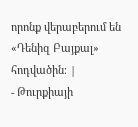որոնք վերաբերում են «Դենիզ Բայքալ» հոդվածին։ |
- Թուրքիայի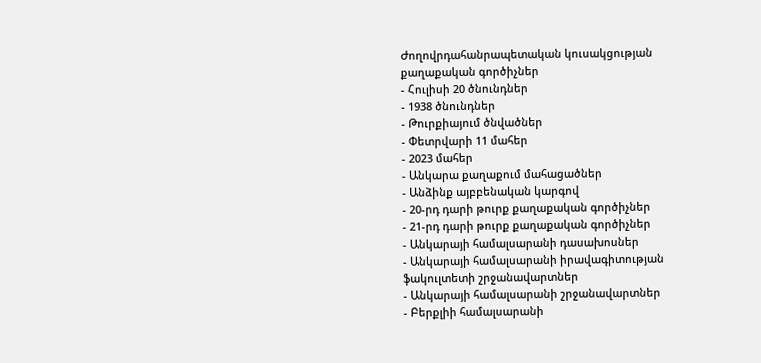Ժողովրդահանրապետական կուսակցության քաղաքական գործիչներ
- Հուլիսի 20 ծնունդներ
- 1938 ծնունդներ
- Թուրքիայում ծնվածներ
- Փետրվարի 11 մահեր
- 2023 մահեր
- Անկարա քաղաքում մահացածներ
- Անձինք այբբենական կարգով
- 20-րդ դարի թուրք քաղաքական գործիչներ
- 21-րդ դարի թուրք քաղաքական գործիչներ
- Անկարայի համալսարանի դասախոսներ
- Անկարայի համալսարանի իրավագիտության ֆակուլտետի շրջանավարտներ
- Անկարայի համալսարանի շրջանավարտներ
- Բերքլիի համալսարանի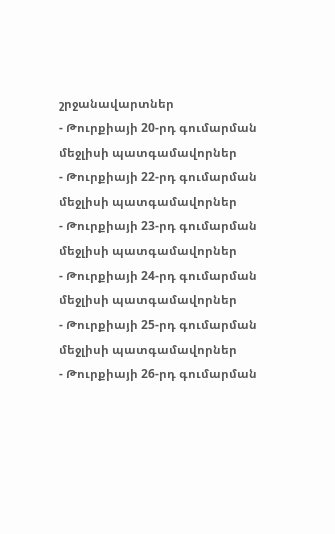շրջանավարտներ
- Թուրքիայի 20-րդ գումարման մեջլիսի պատգամավորներ
- Թուրքիայի 22-րդ գումարման մեջլիսի պատգամավորներ
- Թուրքիայի 23-րդ գումարման մեջլիսի պատգամավորներ
- Թուրքիայի 24-րդ գումարման մեջլիսի պատգամավորներ
- Թուրքիայի 25-րդ գումարման մեջլիսի պատգամավորներ
- Թուրքիայի 26-րդ գումարման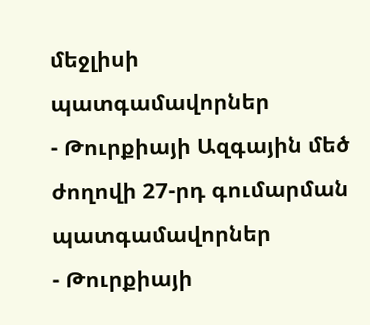մեջլիսի պատգամավորներ
- Թուրքիայի Ազգային մեծ ժողովի 27-րդ գումարման պատգամավորներ
- Թուրքիայի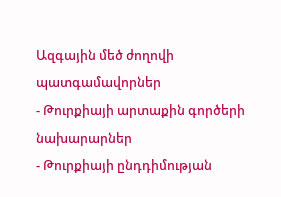Ազգային մեծ ժողովի պատգամավորներ
- Թուրքիայի արտաքին գործերի նախարարներ
- Թուրքիայի ընդդիմության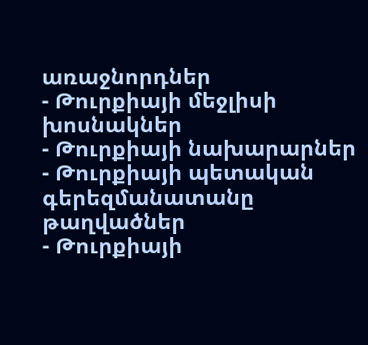առաջնորդներ
- Թուրքիայի մեջլիսի խոսնակներ
- Թուրքիայի նախարարներ
- Թուրքիայի պետական գերեզմանատանը թաղվածներ
- Թուրքիայի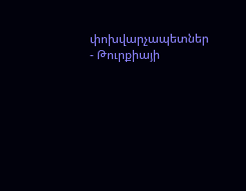փոխվարչապետներ
- Թուրքիայի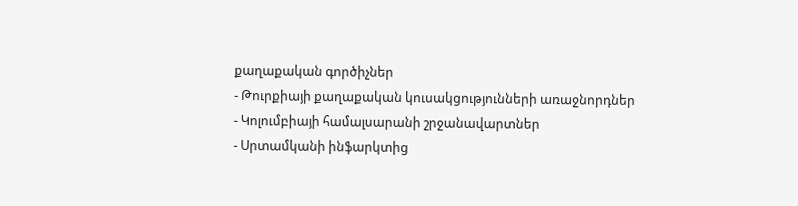քաղաքական գործիչներ
- Թուրքիայի քաղաքական կուսակցությունների առաջնորդներ
- Կոլումբիայի համալսարանի շրջանավարտներ
- Սրտամկանի ինֆարկտից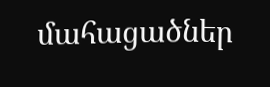մահացածներ